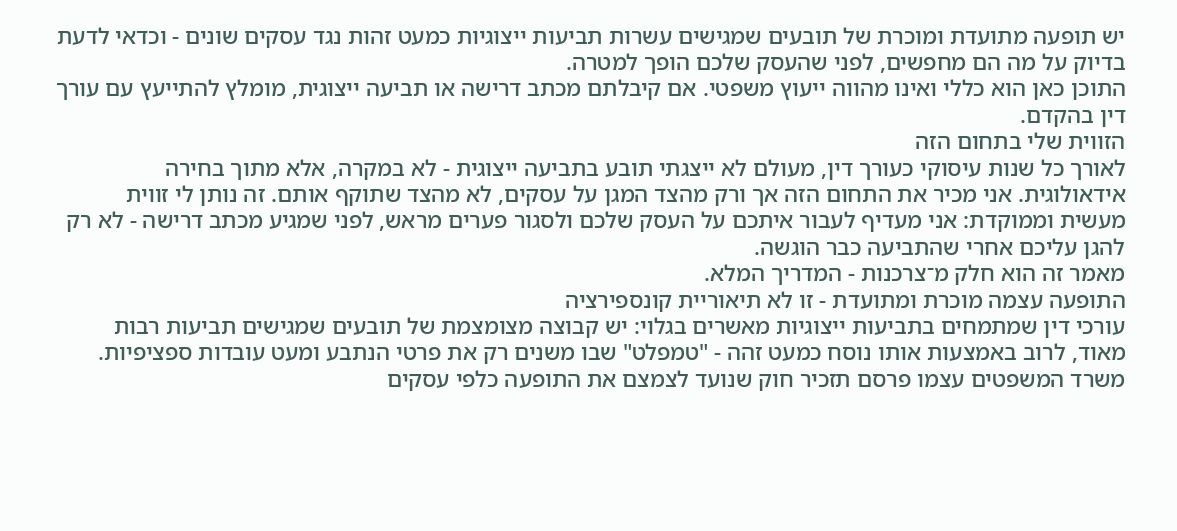יש תופעה מתועדת ומוכרת של תובעים שמגישים עשרות תביעות ייצוגיות כמעט זהות נגד עסקים שונים - וכדאי לדעת בדיוק על מה הם מחפשים, לפני שהעסק שלכם הופך למטרה.
התוכן כאן הוא כללי ואינו מהווה ייעוץ משפטי. אם קיבלתם מכתב דרישה או תביעה ייצוגית, מומלץ להתייעץ עם עורך דין בהקדם.
הזווית שלי בתחום הזה
לאורך כל שנות עיסוקי כעורך דין, מעולם לא ייצגתי תובע בתביעה ייצוגית - לא במקרה, אלא מתוך בחירה אידאולוגית. אני מכיר את התחום הזה אך ורק מהצד המגן על עסקים, לא מהצד שתוקף אותם. זה נותן לי זווית מעשית וממוקדת: אני מעדיף לעבור איתכם על העסק שלכם ולסגור פערים מראש, לפני שמגיע מכתב דרישה - לא רק להגן עליכם אחרי שהתביעה כבר הוגשה.
מאמר זה הוא חלק מ־צרכנות - המדריך המלא.
התופעה עצמה מוכרת ומתועדת - זו לא תיאוריית קונספירציה
עורכי דין שמתמחים בתביעות ייצוגיות מאשרים בגלוי: יש קבוצה מצומצמת של תובעים שמגישים תביעות רבות מאוד, לרוב באמצעות אותו נוסח כמעט זהה - "טמפלט" שבו משנים רק את פרטי הנתבע ומעט עובדות ספציפיות. משרד המשפטים עצמו פרסם תזכיר חוק שנועד לצמצם את התופעה כלפי עסקים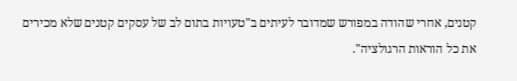קטנים, אחרי שהודה במפורש שמדובר לעיתים ב"טעויות בתום לב של עסקים קטנים שלא מכירים את כל הוראות הרגולציה".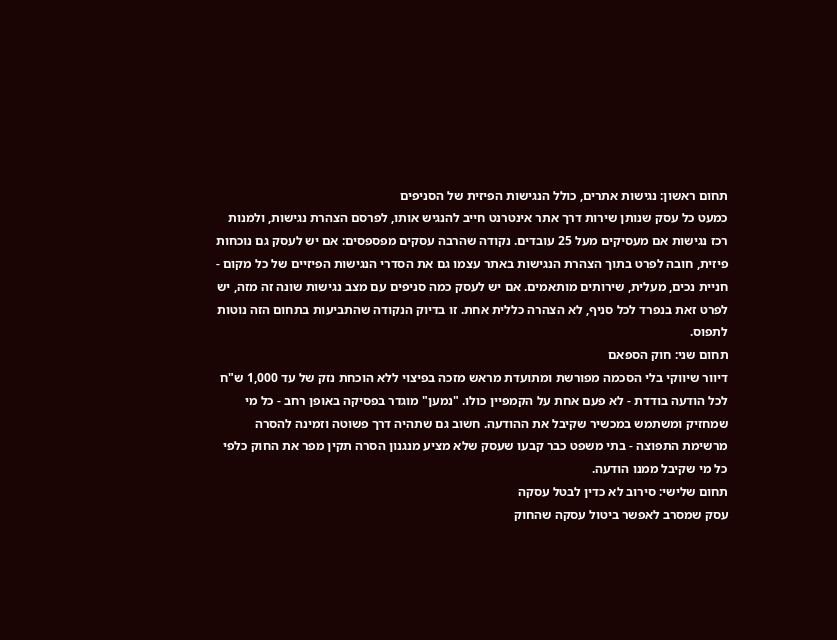תחום ראשון: נגישות אתרים, כולל הנגישות הפיזית של הסניפים
כמעט כל עסק שנותן שירות דרך אתר אינטרנט חייב להנגיש אותו, לפרסם הצהרת נגישות, ולמנות רכז נגישות אם מעסיקים מעל 25 עובדים. נקודה שהרבה עסקים מפספסים: אם יש לעסק גם נוכחות פיזית, חובה לפרט בתוך הצהרת הנגישות באתר עצמו גם את הסדרי הנגישות הפיזיים של כל מקום - חניית נכים, מעלית, שירותים מותאמים. אם יש לעסק כמה סניפים עם מצב נגישות שונה זה מזה, יש לפרט זאת בנפרד לכל סניף, לא הצהרה כללית אחת. זו בדיוק הנקודה שהתביעות בתחום הזה נוטות לתפוס.
תחום שני: חוק הספאם
דיוור שיווקי בלי הסכמה מפורשת ומתועדת מראש מזכה בפיצוי ללא הוכחת נזק של עד 1,000 ש"ח לכל הודעה בודדת - לא פעם אחת על הקמפיין כולו. "נמען" מוגדר בפסיקה באופן רחב - כל מי שמחזיק ומשתמש במכשיר שקיבל את ההודעה. חשוב גם שתהיה דרך פשוטה וזמינה להסרה מרשימת התפוצה - בתי משפט כבר קבעו שעסק שלא מציע מנגנון הסרה תקין מפר את החוק כלפי כל מי שקיבל ממנו הודעה.
תחום שלישי: סירוב לא כדין לבטל עסקה
עסק שמסרב לאפשר ביטול עסקה שהחוק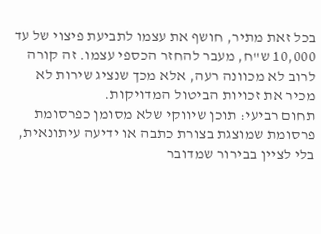בכל זאת מתיר, חושף את עצמו לתביעת פיצוי של עד 10,000 ש"ח, מעבר להחזר הכספי עצמו. זה קורה לרוב לא מכוונה רעה, אלא מכך שנציג שירות לא מכיר את זכויות הביטול המדויקות.
תחום רביעי: תוכן שיווקי שלא מסומן כפרסומת
פרסומת שמוצגת בצורת כתבה או ידיעה עיתונאית, בלי לציין בבירור שמדובר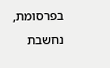בפרסומת, נחשבת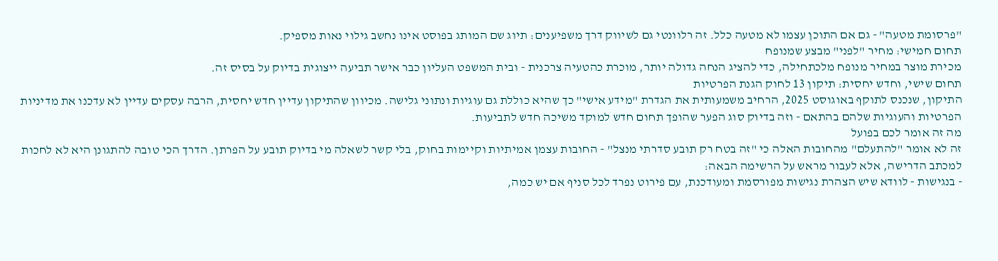"פרסומת מטעה" - גם אם התוכן עצמו לא מטעה כלל. זה רלוונטי גם לשיווק דרך משפיענים: תיוג שם המותג בפוסט אינו נחשב גילוי נאות מספיק.
תחום חמישי: מחיר "לפני" מבצע שמנופח
מכירת מוצר במחיר מנופח מלכתחילה, כדי להציג הנחה גדולה יותר, מוכרת כהטעיה צרכנית - ובית המשפט העליון כבר אישר תביעה ייצוגית בדיוק על בסיס זה.
תחום שישי, וחדש יחסית: תיקון 13 לחוק הגנת הפרטיות
התיקון, שנכנס לתוקף באוגוסט 2025, הרחיב משמעותית את הגדרת "מידע אישי" כך שהיא כוללת גם עוגיות ונתוני גלישה. מכיוון שהתיקון עדיין חדש יחסית, הרבה עסקים עדיין לא עדכנו את מדיניות הפרטיות והעוגיות שלהם בהתאם - וזה בדיוק סוג הפער שהופך תחום חדש למוקד משיכה חדש לתביעות.
מה זה אומר לכם בפועל
זה לא אומר "להתעלם" מהחובות האלה כי "זה בטח רק תובע סדרתי מנצל" - החובות עצמן אמיתיות וקיימות בחוק, בלי קשר לשאלה מי בדיוק תובע על הפרתן. הדרך הכי טובה להתגונן היא לא לחכות למכתב הדרישה, אלא לעבור מראש על הרשימה הבאה:
- בנגישות - לוודא שיש הצהרת נגישות מפורסמת ומעודכנת, עם פירוט נפרד לכל סניף אם יש כמה,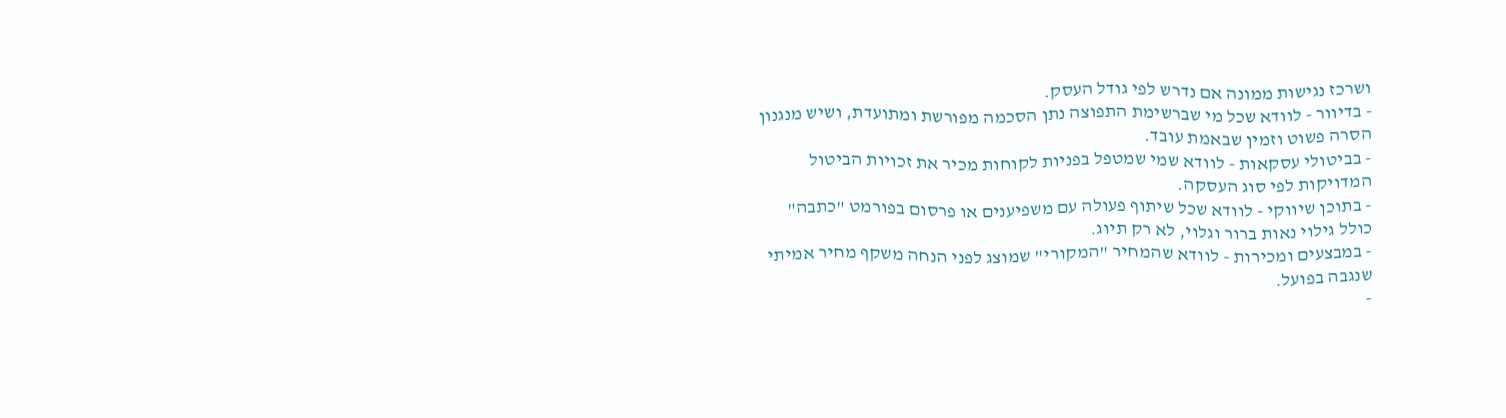ושרכז נגישות ממונה אם נדרש לפי גודל העסק.
- בדיוור - לוודא שכל מי שברשימת התפוצה נתן הסכמה מפורשת ומתועדת, ושיש מנגנון הסרה פשוט וזמין שבאמת עובד.
- בביטולי עסקאות - לוודא שמי שמטפל בפניות לקוחות מכיר את זכויות הביטול המדויקות לפי סוג העסקה.
- בתוכן שיווקי - לוודא שכל שיתוף פעולה עם משפיענים או פרסום בפורמט "כתבה" כולל גילוי נאות ברור וגלוי, לא רק תיוג.
- במבצעים ומכירות - לוודא שהמחיר "המקורי" שמוצג לפני הנחה משקף מחיר אמיתי שנגבה בפועל.
-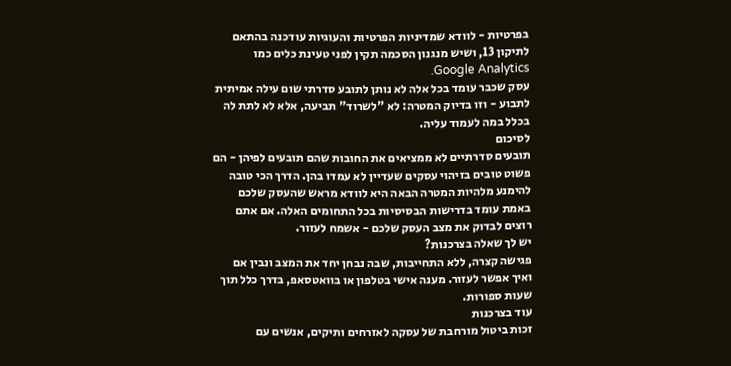בפרטיות - לוודא שמדיניות הפרטיות והעוגיות עודכנה בהתאם לתיקון 13, ושיש מנגנון הסכמה תקין לפני טעינת כלים כמו Google Analytics.
עסק שכבר עומד בכל אלה לא נותן לתובע סדרתי שום עילה אמיתית לתבוע - וזו בדיוק המטרה: לא "לשרוד" תביעה, אלא לא לתת לה בכלל במה לעמוד עליה.
לסיכום
תובעים סדרתיים לא ממציאים את החובות שהם תובעים לפיהן - הם פשוט טובים בזיהוי עסקים שעדיין לא עמדו בהן. הדרך הכי טובה להימנע מלהיות המטרה הבאה היא לוודא מראש שהעסק שלכם באמת עומד בדרישות הבסיסיות בכל התחומים האלה. אם אתם רוצים לבדוק את מצב העסק שלכם - אשמח לעזור.
יש לך שאלה בצרכנות?
פגישה קצרה, ללא התחייבות, שבה נבחן יחד את המצב ונבין אם ואיך אפשר לעזור. מענה אישי בטלפון או בוואטסאפ, בדרך כלל תוך שעות ספורות.
עוד בצרכנות
זכות ביטול מורחבת של עסקה לאזרחים ותיקים, אנשים עם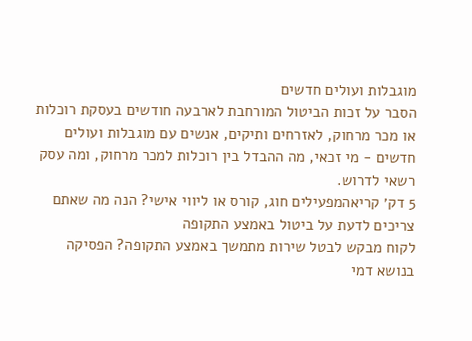מוגבלות ועולים חדשים
הסבר על זכות הביטול המורחבת לארבעה חודשים בעסקת רוכלות או מכר מרחוק, לאזרחים ותיקים, אנשים עם מוגבלות ועולים חדשים - מי זכאי, מה ההבדל בין רוכלות למכר מרחוק, ומה עסק רשאי לדרוש.
5 דק׳ קריאהמפעילים חוג, קורס או ליווי אישי? הנה מה שאתם צריכים לדעת על ביטול באמצע התקופה
לקוח מבקש לבטל שירות מתמשך באמצע התקופה? הפסיקה בנושא דמי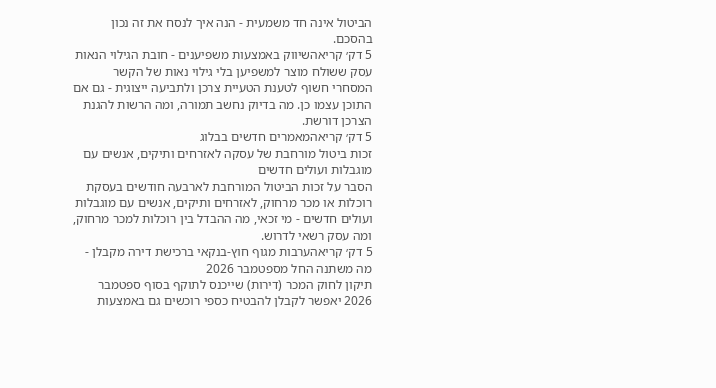הביטול אינה חד משמעית - הנה איך לנסח את זה נכון בהסכם.
5 דק׳ קריאהשיווק באמצעות משפיענים - חובת הגילוי הנאות
עסק ששולח מוצר למשפיען בלי גילוי נאות של הקשר המסחרי חשוף לטענת הטעיית צרכן ולתביעה ייצוגית - גם אם התוכן עצמו כן. מה בדיוק נחשב תמורה, ומה הרשות להגנת הצרכן דורשת.
5 דק׳ קריאהמאמרים חדשים בבלוג
זכות ביטול מורחבת של עסקה לאזרחים ותיקים, אנשים עם מוגבלות ועולים חדשים
הסבר על זכות הביטול המורחבת לארבעה חודשים בעסקת רוכלות או מכר מרחוק, לאזרחים ותיקים, אנשים עם מוגבלות ועולים חדשים - מי זכאי, מה ההבדל בין רוכלות למכר מרחוק, ומה עסק רשאי לדרוש.
5 דק׳ קריאהערבות מגוף חוץ-בנקאי ברכישת דירה מקבלן - מה משתנה החל מספטמבר 2026
תיקון לחוק המכר (דירות) שייכנס לתוקף בסוף ספטמבר 2026 יאפשר לקבלן להבטיח כספי רוכשים גם באמצעות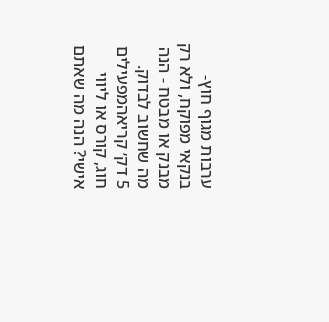ערבות מגוף חוץ-בנקאי מפוקח, ולא רק מבנק או מבטח - הנה מה שחשוב לבדוק.
5 דק׳ קריאהמפעילים חוג, קורס או ליווי אישי? הנה מה שאתם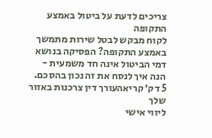צריכים לדעת על ביטול באמצע התקופה
לקוח מבקש לבטל שירות מתמשך באמצע התקופה? הפסיקה בנושא דמי הביטול אינה חד משמעית - הנה איך לנסח את זה נכון בהסכם.
5 דק׳ קריאהעורך דין צרכנות באזור שלך
ליווי אישי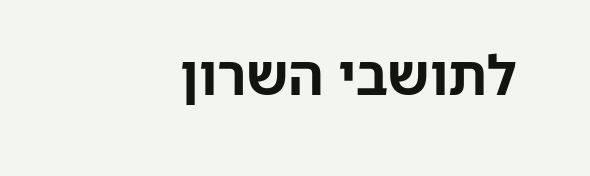לתושבי השרון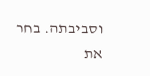וסביבתה. בחר את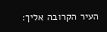העיר הקרובה אליך: